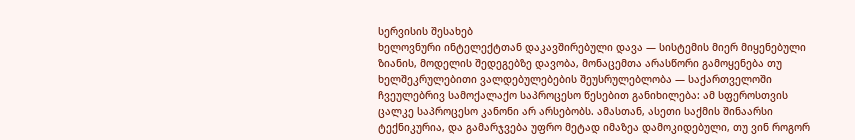სერვისის შესახებ
ხელოვნური ინტელექტთან დაკავშირებული დავა — სისტემის მიერ მიყენებული ზიანის, მოდელის შედეგებზე დავობა, მონაცემთა არასწორი გამოყენება თუ ხელშეკრულებითი ვალდებულებების შეუსრულებლობა — საქართველოში ჩვეულებრივ სამოქალაქო საპროცესო წესებით განიხილება: ამ სფეროსთვის ცალკე საპროცესო კანონი არ არსებობს. ამასთან, ასეთი საქმის შინაარსი ტექნიკურია, და გამარჯვება უფრო მეტად იმაზეა დამოკიდებული, თუ ვინ როგორ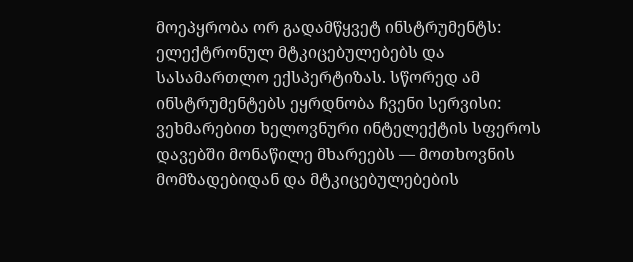მოეპყრობა ორ გადამწყვეტ ინსტრუმენტს: ელექტრონულ მტკიცებულებებს და სასამართლო ექსპერტიზას. სწორედ ამ ინსტრუმენტებს ეყრდნობა ჩვენი სერვისი: ვეხმარებით ხელოვნური ინტელექტის სფეროს დავებში მონაწილე მხარეებს — მოთხოვნის მომზადებიდან და მტკიცებულებების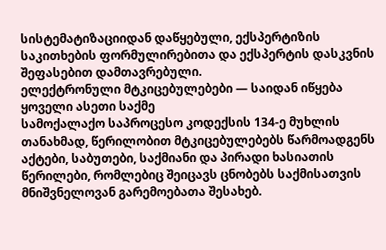სისტემატიზაციიდან დაწყებული, ექსპერტიზის საკითხების ფორმულირებითა და ექსპერტის დასკვნის შეფასებით დამთავრებული.
ელექტრონული მტკიცებულებები — საიდან იწყება ყოველი ასეთი საქმე
სამოქალაქო საპროცესო კოდექსის 134-ე მუხლის თანახმად, წერილობით მტკიცებულებებს წარმოადგენს აქტები, საბუთები, საქმიანი და პირადი ხასიათის წერილები, რომლებიც შეიცავს ცნობებს საქმისათვის მნიშვნელოვან გარემოებათა შესახებ.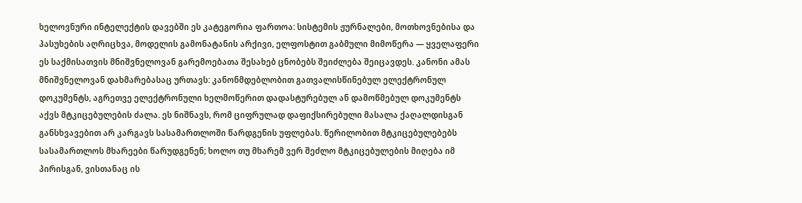ხელოვნური ინტელექტის დავებში ეს კატეგორია ფართოა: სისტემის ჟურნალები, მოთხოვნებისა და პასუხების აღრიცხვა, მოდელის გამონატანის არქივი, ელფოსტით გაბმული მიმოწერა — ყველაფერი ეს საქმისათვის მნიშვნელოვან გარემოებათა შესახებ ცნობებს შეიძლება შეიცავდეს. კანონი ამას მნიშვნელოვან დახმარებასაც ურთავს: კანონმდებლობით გათვალისწინებულ ელექტრონულ დოკუმენტს, აგრეთვე ელექტრონული ხელმოწერით დადასტურებულ ან დამოწმებულ დოკუმენტს აქვს მტკიცებულების ძალა. ეს ნიშნავს, რომ ციფრულად დაფიქსირებული მასალა ქაღალდისგან განსხვავებით არ კარგავს სასამართლოში წარდგენის უფლებას. წერილობით მტკიცებულებებს სასამართლოს მხარეები წარუდგენენ; ხოლო თუ მხარემ ვერ შეძლო მტკიცებულების მიღება იმ პირისგან, ვისთანაც ის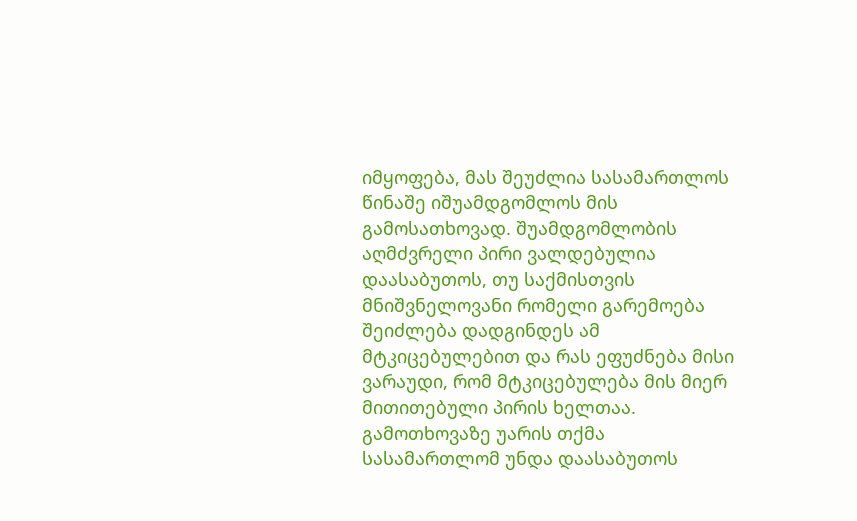იმყოფება, მას შეუძლია სასამართლოს წინაშე იშუამდგომლოს მის გამოსათხოვად. შუამდგომლობის აღმძვრელი პირი ვალდებულია დაასაბუთოს, თუ საქმისთვის მნიშვნელოვანი რომელი გარემოება შეიძლება დადგინდეს ამ მტკიცებულებით და რას ეფუძნება მისი ვარაუდი, რომ მტკიცებულება მის მიერ მითითებული პირის ხელთაა. გამოთხოვაზე უარის თქმა სასამართლომ უნდა დაასაბუთოს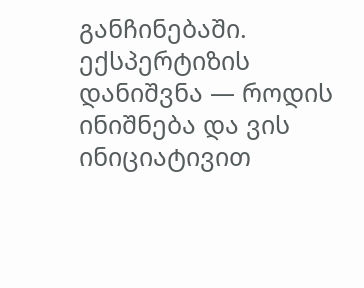განჩინებაში.
ექსპერტიზის დანიშვნა — როდის ინიშნება და ვის ინიციატივით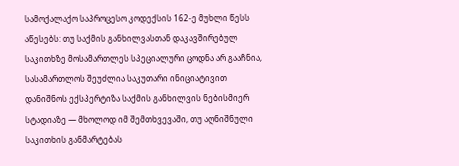სამოქალაქო საპროცესო კოდექსის 162-ე მუხლი წესს აწესებს: თუ საქმის განხილვასთან დაკავშირებულ საკითხზე მოსამართლეს სპეციალური ცოდნა არ გააჩნია, სასამართლოს შეუძლია საკუთარი ინიციატივით დანიშნოს ექსპერტიზა საქმის განხილვის ნებისმიერ სტადიაზე — მხოლოდ იმ შემთხვევაში, თუ აღნიშნული საკითხის განმარტებას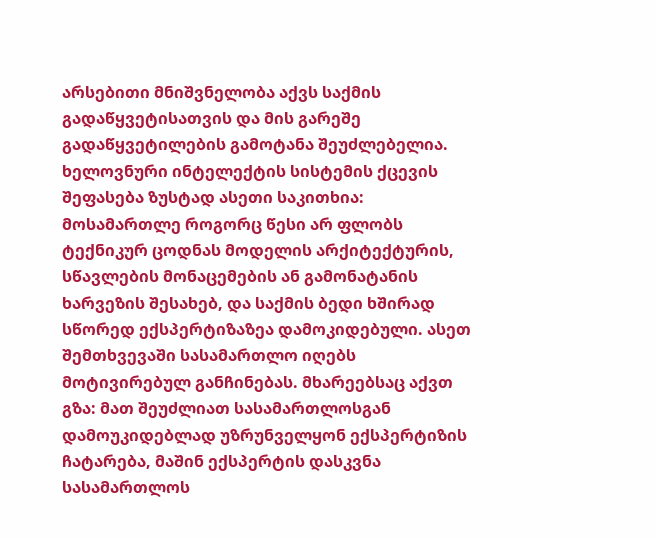არსებითი მნიშვნელობა აქვს საქმის გადაწყვეტისათვის და მის გარეშე გადაწყვეტილების გამოტანა შეუძლებელია. ხელოვნური ინტელექტის სისტემის ქცევის შეფასება ზუსტად ასეთი საკითხია: მოსამართლე როგორც წესი არ ფლობს ტექნიკურ ცოდნას მოდელის არქიტექტურის, სწავლების მონაცემების ან გამონატანის ხარვეზის შესახებ, და საქმის ბედი ხშირად სწორედ ექსპერტიზაზეა დამოკიდებული. ასეთ შემთხვევაში სასამართლო იღებს მოტივირებულ განჩინებას. მხარეებსაც აქვთ გზა: მათ შეუძლიათ სასამართლოსგან დამოუკიდებლად უზრუნველყონ ექსპერტიზის ჩატარება, მაშინ ექსპერტის დასკვნა სასამართლოს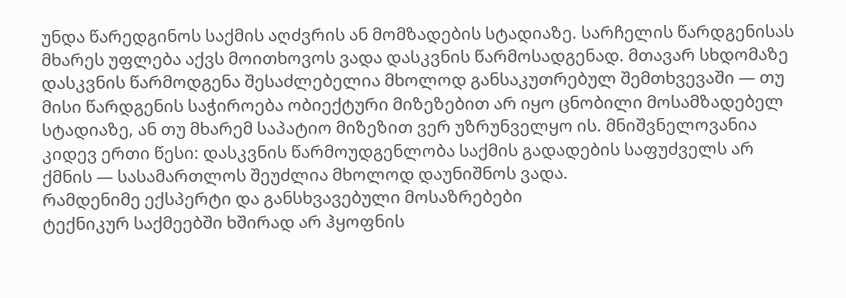უნდა წარედგინოს საქმის აღძვრის ან მომზადების სტადიაზე. სარჩელის წარდგენისას მხარეს უფლება აქვს მოითხოვოს ვადა დასკვნის წარმოსადგენად. მთავარ სხდომაზე დასკვნის წარმოდგენა შესაძლებელია მხოლოდ განსაკუთრებულ შემთხვევაში — თუ მისი წარდგენის საჭიროება ობიექტური მიზეზებით არ იყო ცნობილი მოსამზადებელ სტადიაზე, ან თუ მხარემ საპატიო მიზეზით ვერ უზრუნველყო ის. მნიშვნელოვანია კიდევ ერთი წესი: დასკვნის წარმოუდგენლობა საქმის გადადების საფუძველს არ ქმნის — სასამართლოს შეუძლია მხოლოდ დაუნიშნოს ვადა.
რამდენიმე ექსპერტი და განსხვავებული მოსაზრებები
ტექნიკურ საქმეებში ხშირად არ ჰყოფნის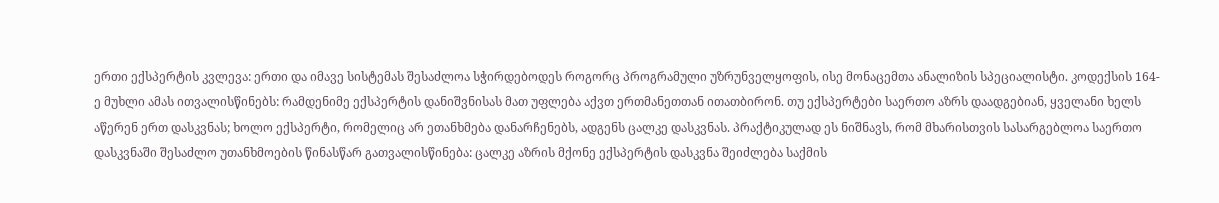ერთი ექსპერტის კვლევა: ერთი და იმავე სისტემას შესაძლოა სჭირდებოდეს როგორც პროგრამული უზრუნველყოფის, ისე მონაცემთა ანალიზის სპეციალისტი. კოდექსის 164-ე მუხლი ამას ითვალისწინებს: რამდენიმე ექსპერტის დანიშვნისას მათ უფლება აქვთ ერთმანეთთან ითათბირონ. თუ ექსპერტები საერთო აზრს დაადგებიან, ყველანი ხელს აწერენ ერთ დასკვნას; ხოლო ექსპერტი, რომელიც არ ეთანხმება დანარჩენებს, ადგენს ცალკე დასკვნას. პრაქტიკულად ეს ნიშნავს, რომ მხარისთვის სასარგებლოა საერთო დასკვნაში შესაძლო უთანხმოების წინასწარ გათვალისწინება: ცალკე აზრის მქონე ექსპერტის დასკვნა შეიძლება საქმის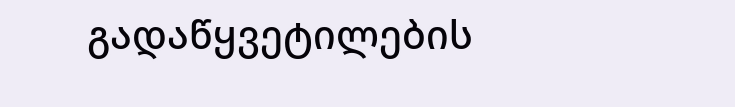გადაწყვეტილების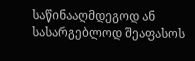საწინააღმდეგოდ ან სასარგებლოდ შეაფასოს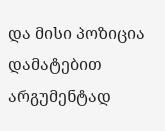და მისი პოზიცია დამატებით არგუმენტად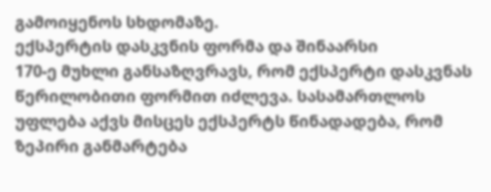გამოიყენოს სხდომაზე.
ექსპერტის დასკვნის ფორმა და შინაარსი
170-ე მუხლი განსაზღვრავს, რომ ექსპერტი დასკვნას წერილობითი ფორმით იძლევა. სასამართლოს უფლება აქვს მისცეს ექსპერტს წინადადება, რომ ზეპირი განმარტება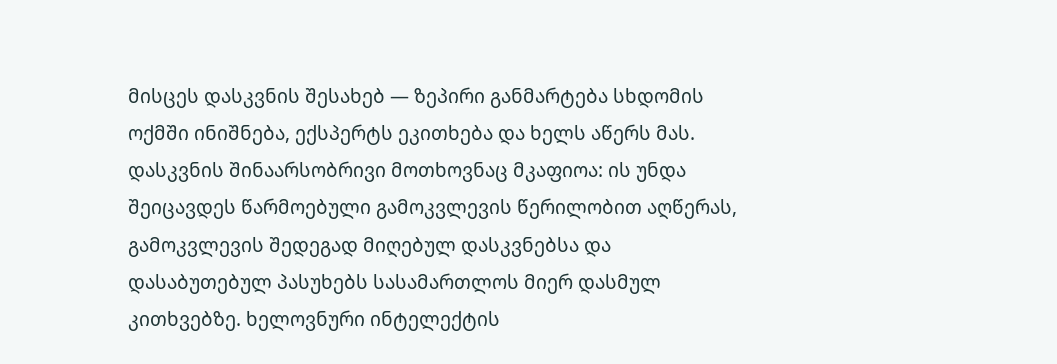მისცეს დასკვნის შესახებ — ზეპირი განმარტება სხდომის ოქმში ინიშნება, ექსპერტს ეკითხება და ხელს აწერს მას. დასკვნის შინაარსობრივი მოთხოვნაც მკაფიოა: ის უნდა შეიცავდეს წარმოებული გამოკვლევის წერილობით აღწერას, გამოკვლევის შედეგად მიღებულ დასკვნებსა და დასაბუთებულ პასუხებს სასამართლოს მიერ დასმულ კითხვებზე. ხელოვნური ინტელექტის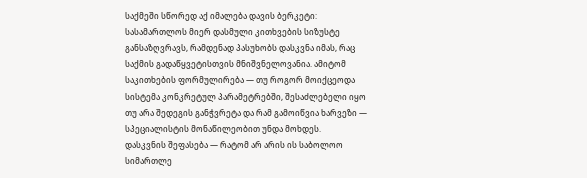საქმეში სწორედ აქ იმალება დავის ბერკეტი: სასამართლოს მიერ დასმული კითხვების სიზუსტე განსაზღვრავს, რამდენად პასუხობს დასკვნა იმას, რაც საქმის გადაწყვეტისთვის მნიშვნელოვანია. ამიტომ საკითხების ფორმულირება — თუ როგორ მოიქცეოდა სისტემა კონკრეტულ პარამეტრებში, შესაძლებელი იყო თუ არა შედეგის განჭვრეტა და რამ გამოიწვია ხარვეზი — სპეციალისტის მონაწილეობით უნდა მოხდეს.
დასკვნის შეფასება — რატომ არ არის ის საბოლოო სიმართლე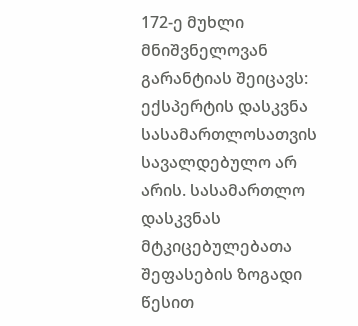172-ე მუხლი მნიშვნელოვან გარანტიას შეიცავს: ექსპერტის დასკვნა სასამართლოსათვის სავალდებულო არ არის. სასამართლო დასკვნას მტკიცებულებათა შეფასების ზოგადი წესით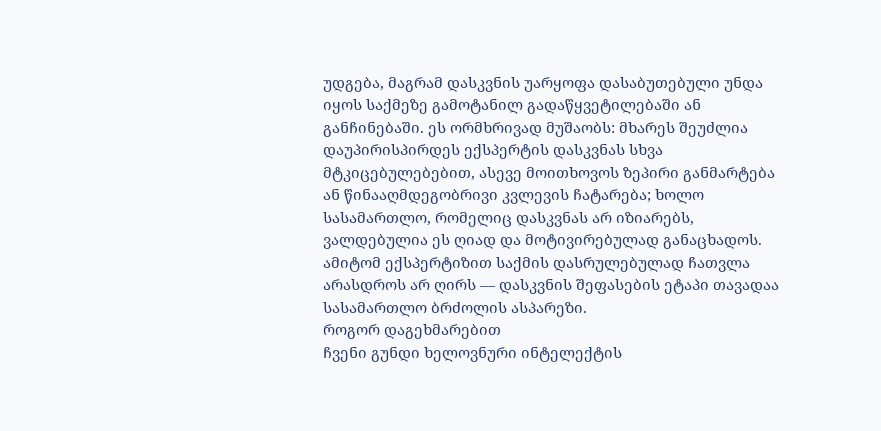უდგება, მაგრამ დასკვნის უარყოფა დასაბუთებული უნდა იყოს საქმეზე გამოტანილ გადაწყვეტილებაში ან განჩინებაში. ეს ორმხრივად მუშაობს: მხარეს შეუძლია დაუპირისპირდეს ექსპერტის დასკვნას სხვა მტკიცებულებებით, ასევე მოითხოვოს ზეპირი განმარტება ან წინააღმდეგობრივი კვლევის ჩატარება; ხოლო სასამართლო, რომელიც დასკვნას არ იზიარებს, ვალდებულია ეს ღიად და მოტივირებულად განაცხადოს. ამიტომ ექსპერტიზით საქმის დასრულებულად ჩათვლა არასდროს არ ღირს — დასკვნის შეფასების ეტაპი თავადაა სასამართლო ბრძოლის ასპარეზი.
როგორ დაგეხმარებით
ჩვენი გუნდი ხელოვნური ინტელექტის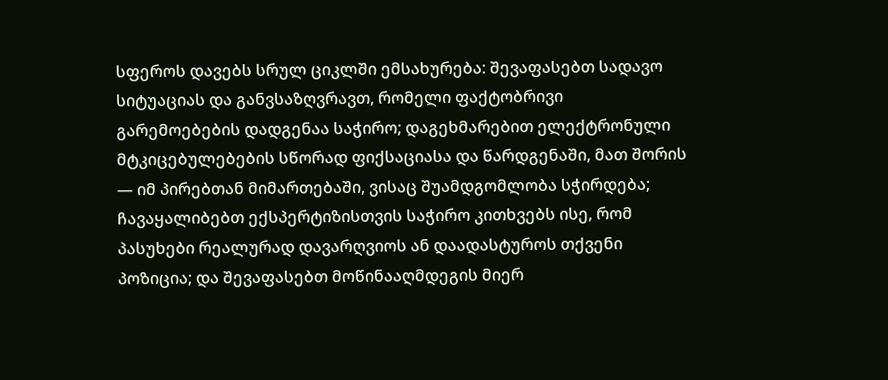სფეროს დავებს სრულ ციკლში ემსახურება: შევაფასებთ სადავო სიტუაციას და განვსაზღვრავთ, რომელი ფაქტობრივი გარემოებების დადგენაა საჭირო; დაგეხმარებით ელექტრონული მტკიცებულებების სწორად ფიქსაციასა და წარდგენაში, მათ შორის — იმ პირებთან მიმართებაში, ვისაც შუამდგომლობა სჭირდება; ჩავაყალიბებთ ექსპერტიზისთვის საჭირო კითხვებს ისე, რომ პასუხები რეალურად დავარღვიოს ან დაადასტუროს თქვენი პოზიცია; და შევაფასებთ მოწინააღმდეგის მიერ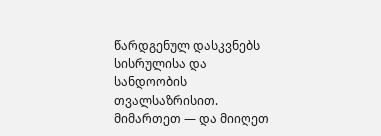წარდგენულ დასკვნებს სისრულისა და სანდოობის თვალსაზრისით. მიმართეთ — და მიიღეთ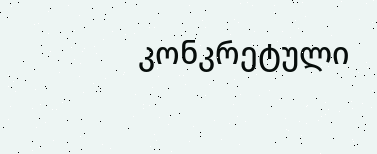კონკრეტული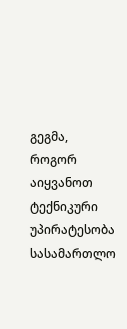გეგმა, როგორ აიყვანოთ ტექნიკური უპირატესობა სასამართლო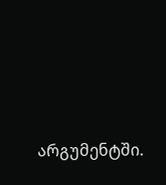არგუმენტში.